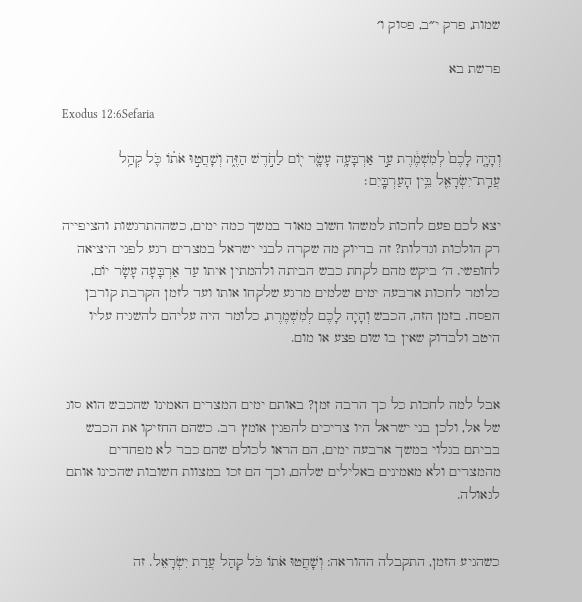שמות, פרק י״ב, פסוק ו׳

פרשת בא

Exodus 12:6Sefaria

וְהָיָ֤ה לָכֶם֙ לְמִשְׁמֶ֔רֶת עַ֣ד אַרְבָּעָ֥ה עָשָׂ֛ר י֖וֹם לַחֹ֣דֶשׁ הַזֶּ֑ה וְשָׁחֲט֣וּ אֹת֗וֹ כֹּ֛ל קְהַ֥ל עֲדַֽת־יִשְׂרָאֵ֖ל בֵּ֥ין הָעַרְבָּֽיִם׃

יצא לכם פעם לחכות למשהו חשוב מאוד במשך כמה ימים, כשההתרגשות והציפייה רק הולכות וגדלות? זה בדיוק מה שקרה לבני ישראל במצרים רגע לפני היציאה לחופשי. ה׳ ביקש מהם לקחת כבש הביתה ולהמתין איתו עַד אַרְבָּעָה עָשָׂר יוֹם, כלומר לחכות ארבעה ימים שלמים מרגע שלקחו אותו ועד לזמן הקרבת קורבן הפסח. בזמן הזה, הכבש וְהָיָה לָכֶם לְמִשְׁמֶרֶת, כלומר היה עליהם להשגיח עליו היטב ולבדוק שאין בו שום פצע או מום.


אבל למה לחכות כל כך הרבה זמן? באותם ימים המצרים האמינו שהכבש הוא סוג של אל, ולכן בני ישראל היו צריכים להפגין אומץ רב. כשהם החזיקו את הכבש בביתם בגלוי במשך ארבעה ימים, הם הראו לכולם שהם כבר לא מפחדים מהמצרים ולא מאמינים באלילים שלהם, וכך הם זכו במצוות חשובות שהכינו אותם לגאולה.


כשהגיע הזמן, התקבלה ההוראה: וְשָׁחֲטוּ אֹתוֹ כֹּל קְהַל עֲדַת יִשְׂרָאֵל. זה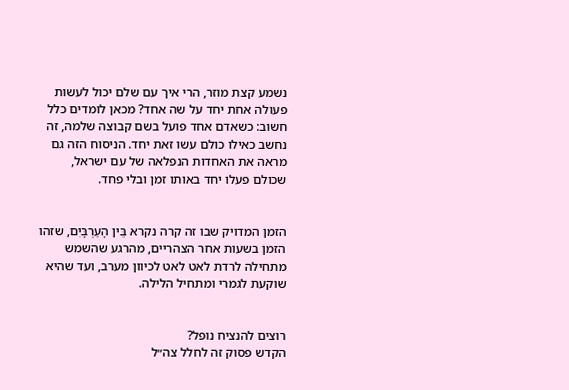נשמע קצת מוזר, הרי איך עם שלם יכול לעשות פעולה אחת יחד על שה אחד? מכאן לומדים כלל חשוב: כשאדם אחד פועל בשם קבוצה שלמה, זה נחשב כאילו כולם עשו זאת יחד. הניסוח הזה גם מראה את האחדות הנפלאה של עם ישראל, שכולם פעלו יחד באותו זמן ובלי פחד.


הזמן המדויק שבו זה קרה נקרא בֵּין הָעַרְבָּיִם, שזהו הזמן בשעות אחר הצהריים, מהרגע שהשמש מתחילה לרדת לאט לאט לכיוון מערב, ועד שהיא שוקעת לגמרי ומתחיל הלילה.


רוצים להנציח נופל?
הקדש פסוק זה לחלל צה״ל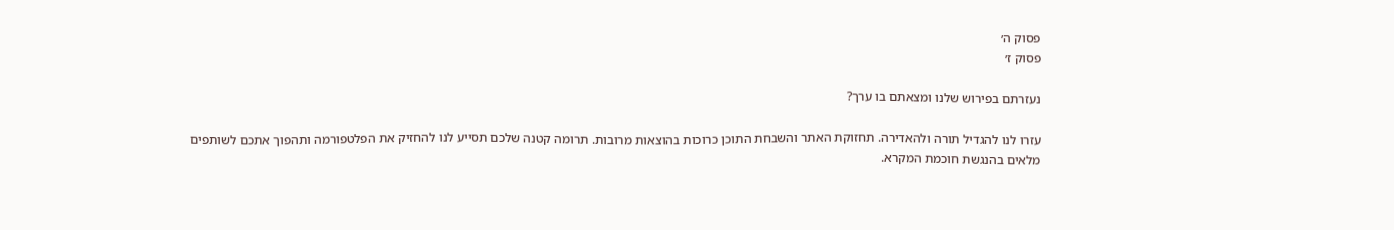פסוק ה׳
פסוק ז׳

נעזרתם בפירוש שלנו ומצאתם בו ערך?

עזרו לנו להגדיל תורה ולהאדירה. תחזוקת האתר והשבחת התוכן כרוכות בהוצאות מרובות. תרומה קטנה שלכם תסייע לנו להחזיק את הפלטפורמה ותהפוך אתכם לשותפים מלאים בהנגשת חוכמת המקרא.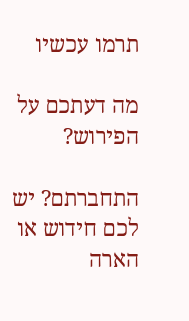תרמו עכשיו

מה דעתכם על הפירוש?

התחברתם? יש לכם חידוש או הארה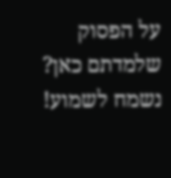על הפסוק שלמדתם כאן? נשמח לשמוע!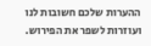ההערות שלכם חשובות לנו ועוזרות לשפר את הפירוש.